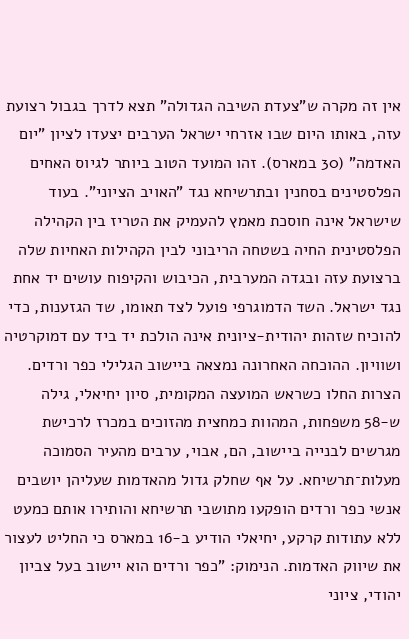אין זה מקרה ש"צעדת השיבה הגדולה" תצא לדרך בגבול רצועת עזה, באותו היום שבו אזרחי ישראל הערבים יצעדו לציון "יום האדמה" (30 במארס). זהו המועד הטוב ביותר לגיוס האחים הפלסטינים בסחנין ובתרשיחא נגד "האויב הציוני". בעוד שישראל אינה חוסכת מאמץ להעמיק את הטריז בין הקהילה הפלסטינית החיה בשטחה הריבוני לבין הקהילות האחיות שלה ברצועת עזה ובגדה המערבית, הכיבוש והקיפוח עושים יד אחת נגד ישראל. השד הדמוגרפי פועל לצד תאומו, שד הגזענות, כדי להוכיח שזהות יהודית-ציונית אינה הולכת יד ביד עם דמוקרטיה ושוויון. ההוכחה האחרונה נמצאה ביישוב הגלילי כפר ורדים.
הצרות החלו כשראש המועצה המקומית, סיון יחיאלי, גילה ש-58 משפחות, המהוות כמחצית מהזוכים במכרז לרכישת מגרשים לבנייה ביישוב, הם, אבוי, ערבים מהעיר הסמוכה מעלות־תרשיחא. על אף שחלק גדול מהאדמות שעליהן יושבים אנשי כפר ורדים הופקעו מתושבי תרשיחא והותירו אותם כמעט ללא עתודות קרקע, יחיאלי הודיע ב-16 במארס כי החליט לעצור את שיווק האדמות. הנימוק: "כפר ורדים הוא יישוב בעל צביון יהודי, ציוני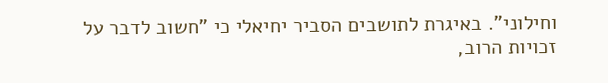וחילוני". באיגרת לתושבים הסביר יחיאלי כי "חשוב לדבר על זכויות הרוב,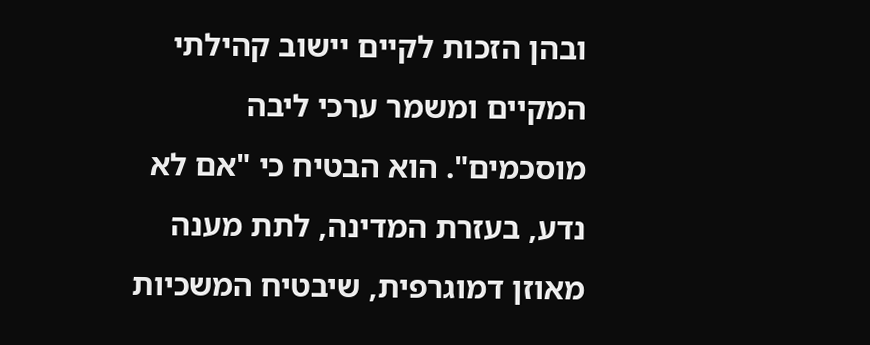ובהן הזכות לקיים יישוב קהילתי המקיים ומשמר ערכי ליבה מוסכמים". הוא הבטיח כי "אם לא נדע, בעזרת המדינה, לתת מענה מאוזן דמוגרפית, שיבטיח המשכיות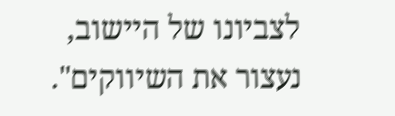לצביונו של היישוב, נעצור את השיווקים".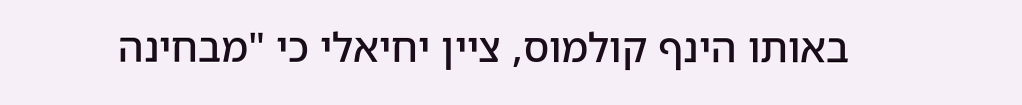באותו הינף קולמוס, ציין יחיאלי כי "מבחינה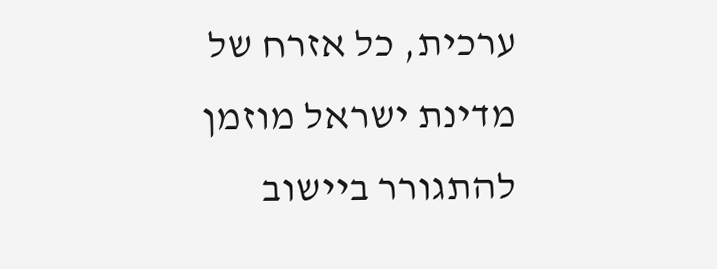ערכית, כל אזרח של מדינת ישראל מוזמן להתגורר ביישוב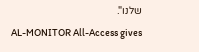שלנו".
AL-MONITOR All-Access gives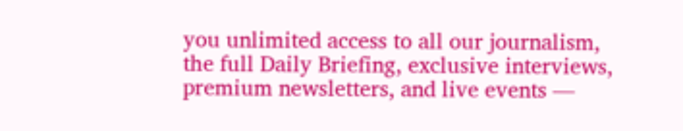you unlimited access to all our journalism, the full Daily Briefing, exclusive interviews, premium newsletters, and live events —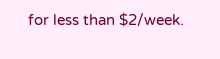for less than $2/week.